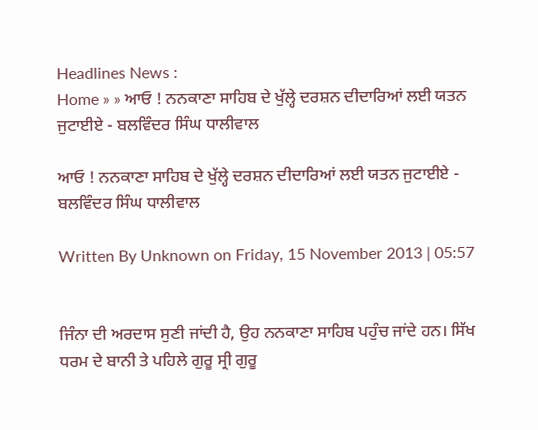Headlines News :
Home » » ਆਓ ! ਨਨਕਾਣਾ ਸਾਹਿਬ ਦੇ ਖੁੱਲ੍ਹੇ ਦਰਸ਼ਨ ਦੀਦਾਰਿਆਂ ਲਈ ਯਤਨ ਜੁਟਾਈਏ - ਬਲਵਿੰਦਰ ਸਿੰਘ ਧਾਲੀਵਾਲ

ਆਓ ! ਨਨਕਾਣਾ ਸਾਹਿਬ ਦੇ ਖੁੱਲ੍ਹੇ ਦਰਸ਼ਨ ਦੀਦਾਰਿਆਂ ਲਈ ਯਤਨ ਜੁਟਾਈਏ - ਬਲਵਿੰਦਰ ਸਿੰਘ ਧਾਲੀਵਾਲ

Written By Unknown on Friday, 15 November 2013 | 05:57


ਜਿੰਨਾ ਦੀ ਅਰਦਾਸ ਸੁਣੀ ਜਾਂਦੀ ਹੈ, ਉਹ ਨਨਕਾਣਾ ਸਾਹਿਬ ਪਹੁੰਚ ਜਾਂਦੇ ਹਨ। ਸਿੱਖ ਧਰਮ ਦੇ ਬਾਨੀ ਤੇ ਪਹਿਲੇ ਗੁਰੂ ਸ੍ਰੀ ਗੁਰੂ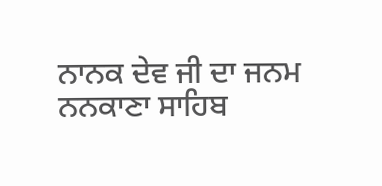ਨਾਨਕ ਦੇਵ ਜੀ ਦਾ ਜਨਮ ਨਨਕਾਣਾ ਸਾਹਿਬ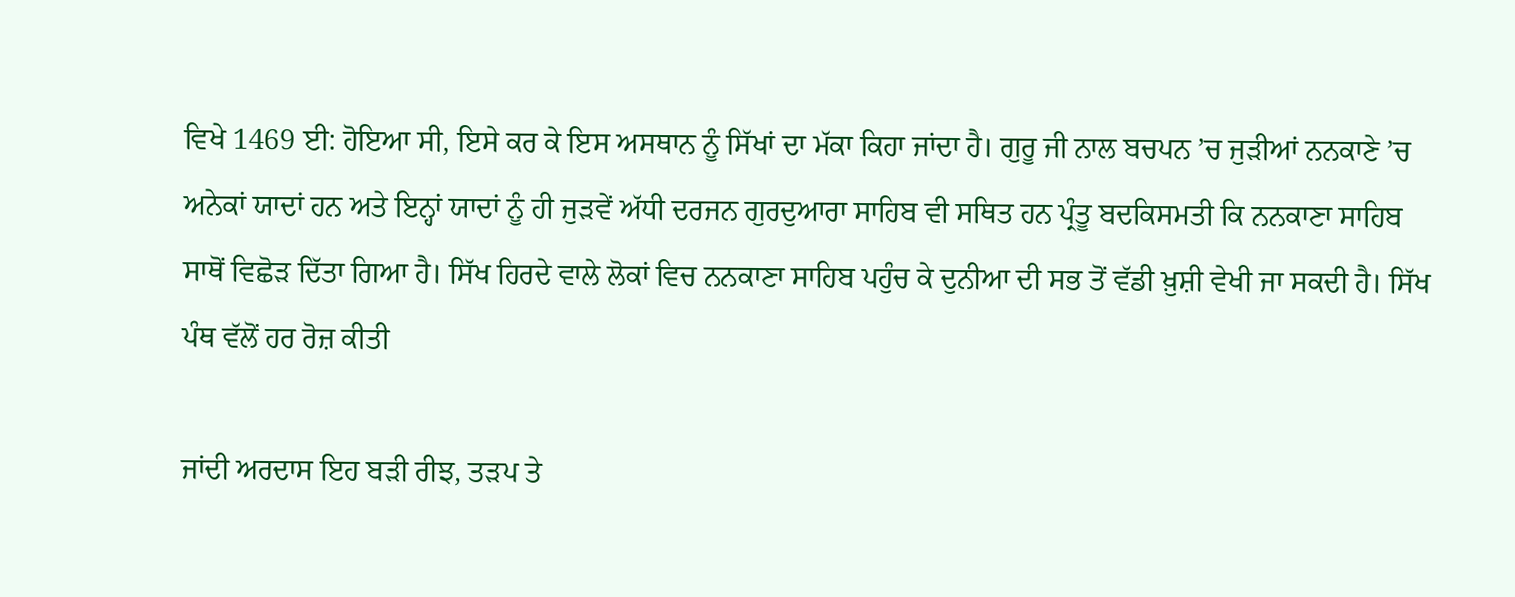ਵਿਖੇ 1469 ਈ: ਹੋਇਆ ਸੀ, ਇਸੇ ਕਰ ਕੇ ਇਸ ਅਸਥਾਨ ਨੂੰ ਸਿੱਖਾਂ ਦਾ ਮੱਕਾ ਕਿਹਾ ਜਾਂਦਾ ਹੈ। ਗੁਰੂ ਜੀ ਨਾਲ ਬਚਪਨ ’ਚ ਜੁੜੀਆਂ ਨਨਕਾਣੇ ’ਚ ਅਨੇਕਾਂ ਯਾਦਾਂ ਹਨ ਅਤੇ ਇਨ੍ਹਾਂ ਯਾਦਾਂ ਨੂੰ ਹੀ ਜੁੜਵੇਂ ਅੱਧੀ ਦਰਜਨ ਗੁਰਦੁਆਰਾ ਸਾਹਿਬ ਵੀ ਸਥਿਤ ਹਨ ਪ੍ਰੰਤੂ ਬਦਕਿਸਮਤੀ ਕਿ ਨਨਕਾਣਾ ਸਾਹਿਬ ਸਾਥੋਂ ਵਿਛੋੜ ਦਿੱਤਾ ਗਿਆ ਹੈ। ਸਿੱਖ ਹਿਰਦੇ ਵਾਲੇ ਲੋਕਾਂ ਵਿਚ ਨਨਕਾਣਾ ਸਾਹਿਬ ਪਹੁੰਚ ਕੇ ਦੁਨੀਆ ਦੀ ਸਭ ਤੋਂ ਵੱਡੀ ਖ਼ੁਸ਼ੀ ਵੇਖੀ ਜਾ ਸਕਦੀ ਹੈ। ਸਿੱਖ ਪੰਥ ਵੱਲੋਂ ਹਰ ਰੋਜ਼ ਕੀਤੀ

ਜਾਂਦੀ ਅਰਦਾਸ ਇਹ ਬੜੀ ਰੀਝ, ਤੜਪ ਤੇ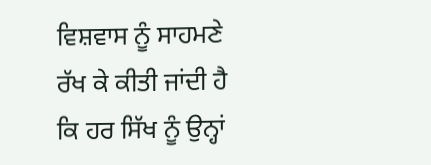ਵਿਸ਼ਵਾਸ ਨੂੰ ਸਾਹਮਣੇ ਰੱਖ ਕੇ ਕੀਤੀ ਜਾਂਦੀ ਹੈ ਕਿ ਹਰ ਸਿੱਖ ਨੂੰ ਉਨ੍ਹਾਂ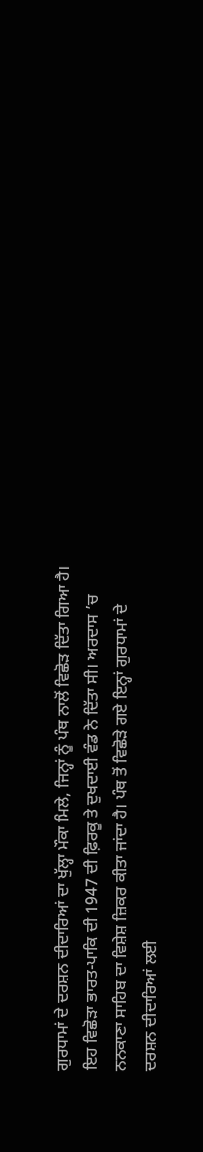ਗੁਰਧਾਮਾਂ ਦੇ ਦਰਸ਼ਨ ਦੀਦਾਰਿਆਂ ਦਾ ਖੁੱਲ੍ਹਾ ਮੌਕਾ ਮਿਲੇ, ਜਿਨ੍ਹਾਂ ਨੂੰ ਪੰਥ ਨਾਲੋਂ ਵਿਛੋੜ ਦਿੱਤਾ ਗਿਆ ਹੈ। ਇਹ ਵਿਛੋੜਾ ਭਾਰਤ-ਪਾਕਿ ਦੀ 1947 ਦੀ ਫ਼ਿਰਕੂ ਤੇ ਦੁਖਦਾਈ ਵੰਡ ਨੇ ਦਿੱਤਾ ਸੀ। ਅਰਦਾਸ ’ਚ ਨਨਕਾਣਾ ਸਾਹਿਬ ਦਾ ਵਿਸ਼ੇਸ਼ ਜ਼ਿਕਰ ਕੀਤਾ ਜਾਂਦਾ ਹੈ। ਪੰਥ ਤੋਂ ਵਿਛੋੜੇ ਗਏ ਇਨ੍ਹਾਂ ਗੁਰਧਾਮਾਂ ਦੇ ਦਰਸ਼ਨ ਦੀਦਾਰਿਆਂ ਲਈ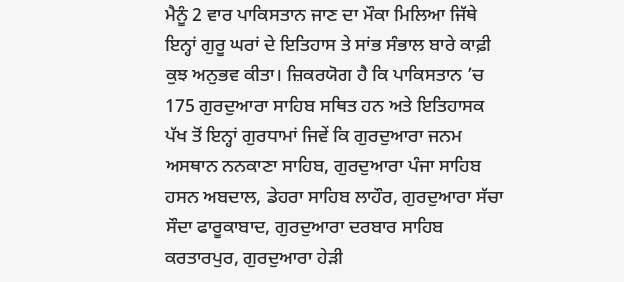ਮੈਨੂੰ 2 ਵਾਰ ਪਾਕਿਸਤਾਨ ਜਾਣ ਦਾ ਮੌਕਾ ਮਿਲਿਆ ਜਿੱਥੇ ਇਨ੍ਹਾਂ ਗੁਰੂ ਘਰਾਂ ਦੇ ਇਤਿਹਾਸ ਤੇ ਸਾਂਭ ਸੰਭਾਲ ਬਾਰੇ ਕਾਫ਼ੀ ਕੁਝ ਅਨੁਭਵ ਕੀਤਾ। ਜ਼ਿਕਰਯੋਗ ਹੈ ਕਿ ਪਾਕਿਸਤਾਨ ’ਚ 175 ਗੁਰਦੁਆਰਾ ਸਾਹਿਬ ਸਥਿਤ ਹਨ ਅਤੇ ਇਤਿਹਾਸਕ ਪੱਖ ਤੋਂ ਇਨ੍ਹਾਂ ਗੁਰਧਾਮਾਂ ਜਿਵੇਂ ਕਿ ਗੁਰਦੁਆਰਾ ਜਨਮ ਅਸਥਾਨ ਨਨਕਾਣਾ ਸਾਹਿਬ, ਗੁਰਦੁਆਰਾ ਪੰਜਾ ਸਾਹਿਬ ਹਸਨ ਅਬਦਾਲ, ਡੇਹਰਾ ਸਾਹਿਬ ਲਾਹੌਰ, ਗੁਰਦੁਆਰਾ ਸੱਚਾ ਸੌਦਾ ਫਾਰੂਕਾਬਾਦ, ਗੁਰਦੁਆਰਾ ਦਰਬਾਰ ਸਾਹਿਬ ਕਰਤਾਰਪੁਰ, ਗੁਰਦੁਆਰਾ ਹੇੜੀ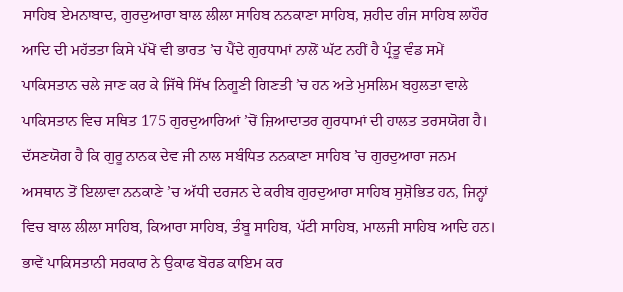ਸਾਹਿਬ ਏਮਨਾਬਾਦ, ਗੁਰਦੁਆਰਾ ਬਾਲ ਲੀਲਾ ਸਾਹਿਬ ਨਨਕਾਣਾ ਸਾਹਿਬ, ਸ਼ਹੀਦ ਗੰਜ ਸਾਹਿਬ ਲਾਹੌਰ ਆਦਿ ਦੀ ਮਹੱਤਤਾ ਕਿਸੇ ਪੱਖੋਂ ਵੀ ਭਾਰਤ ’ਚ ਪੈਂਦੇ ਗੁਰਧਾਮਾਂ ਨਾਲੋਂ ਘੱਟ ਨਹੀਂ ਹੈ ਪ੍ਰੰਤੂ ਵੰਡ ਸਮੇਂ ਪਾਕਿਸਤਾਨ ਚਲੇ ਜਾਣ ਕਰ ਕੇ ਜਿੱਥੇ ਸਿੱਖ ਨਿਗੂਣੀ ਗਿਣਤੀ ’ਚ ਹਨ ਅਤੇ ਮੁਸਲਿਮ ਬਹੁਲਤਾ ਵਾਲੇ ਪਾਕਿਸਤਾਨ ਵਿਚ ਸਥਿਤ 175 ਗੁਰਦੁਆਰਿਆਂ ’ਚੋਂ ਜ਼ਿਆਦਾਤਰ ਗੁਰਧਾਮਾਂ ਦੀ ਹਾਲਤ ਤਰਸਯੋਗ ਹੈ। ਦੱਸਣਯੋਗ ਹੈ ਕਿ ਗੁਰੂ ਨਾਨਕ ਦੇਵ ਜੀ ਨਾਲ ਸਬੰਧਿਤ ਨਨਕਾਣਾ ਸਾਹਿਬ ’ਚ ਗੁਰਦੁਆਰਾ ਜਨਮ ਅਸਥਾਨ ਤੋਂ ਇਲਾਵਾ ਨਨਕਾਣੇ ’ਚ ਅੱਧੀ ਦਰਜਨ ਦੇ ਕਰੀਬ ਗੁਰਦੁਆਰਾ ਸਾਹਿਬ ਸੁਸ਼ੋਭਿਤ ਹਨ, ਜਿਨ੍ਹਾਂ ਵਿਚ ਬਾਲ ਲੀਲਾ ਸਾਹਿਬ, ਕਿਆਰਾ ਸਾਹਿਬ, ਤੰਬੂ ਸਾਹਿਬ, ਪੱਟੀ ਸਾਹਿਬ, ਮਾਲਜੀ ਸਾਹਿਬ ਆਦਿ ਹਨ। ਭਾਵੇਂ ਪਾਕਿਸਤਾਨੀ ਸਰਕਾਰ ਨੇ ਉਕਾਫ ਬੋਰਡ ਕਾਇਮ ਕਰ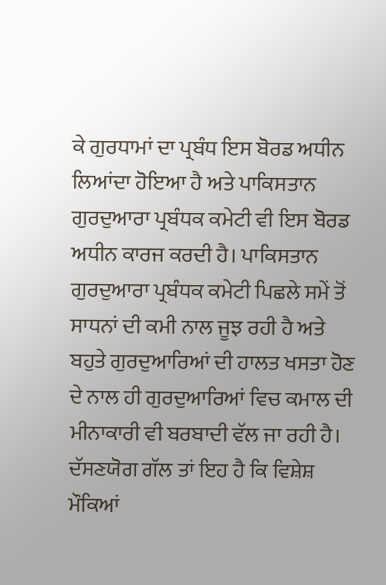ਕੇ ਗੁਰਧਾਮਾਂ ਦਾ ਪ੍ਰਬੰਧ ਇਸ ਬੋਰਡ ਅਧੀਨ ਲਿਆਂਦਾ ਹੋਇਆ ਹੈ ਅਤੇ ਪਾਕਿਸਤਾਨ ਗੁਰਦੁਆਰਾ ਪ੍ਰਬੰਧਕ ਕਮੇਟੀ ਵੀ ਇਸ ਬੋਰਡ ਅਧੀਨ ਕਾਰਜ ਕਰਦੀ ਹੈ। ਪਾਕਿਸਤਾਨ ਗੁਰਦੁਆਰਾ ਪ੍ਰਬੰਧਕ ਕਮੇਟੀ ਪਿਛਲੇ ਸਮੇਂ ਤੋਂ ਸਾਧਨਾਂ ਦੀ ਕਮੀ ਨਾਲ ਜੂਝ ਰਹੀ ਹੈ ਅਤੇ ਬਹੁਤੇ ਗੁਰਦੁਆਰਿਆਂ ਦੀ ਹਾਲਤ ਖਸਤਾ ਹੋਣ ਦੇ ਨਾਲ ਹੀ ਗੁਰਦੁਆਰਿਆਂ ਵਿਚ ਕਮਾਲ ਦੀ ਮੀਨਾਕਾਰੀ ਵੀ ਬਰਬਾਦੀ ਵੱਲ ਜਾ ਰਹੀ ਹੈ। ਦੱਸਣਯੋਗ ਗੱਲ ਤਾਂ ਇਹ ਹੈ ਕਿ ਵਿਸ਼ੇਸ਼ ਮੌਕਿਆਂ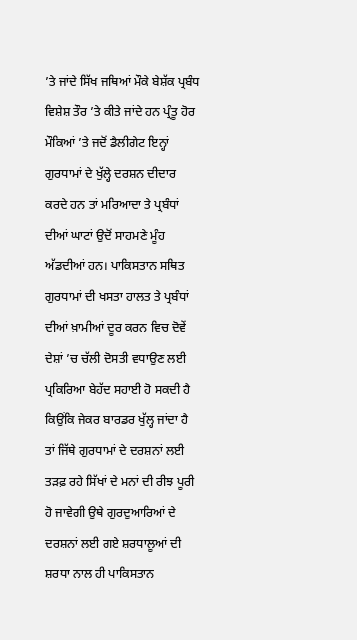’ਤੇ ਜਾਂਦੇ ਸਿੱਖ ਜਥਿਆਂ ਮੌਕੇ ਬੇਸ਼ੱਕ ਪ੍ਰਬੰਧ ਵਿਸ਼ੇਸ਼ ਤੌਰ ’ਤੇ ਕੀਤੇ ਜਾਂਦੇ ਹਨ ਪ੍ਰੰਤੂ ਹੋਰ ਮੌਕਿਆਂ ’ਤੇ ਜਦੋਂ ਡੈਲੀਗੇਟ ਇਨ੍ਹਾਂ ਗੁਰਧਾਮਾਂ ਦੇ ਖੁੱਲ੍ਹੇ ਦਰਸ਼ਨ ਦੀਦਾਰ ਕਰਦੇ ਹਨ ਤਾਂ ਮਰਿਆਦਾ ਤੇ ਪ੍ਰਬੰਧਾਂ ਦੀਆਂ ਘਾਟਾਂ ਉਦੋਂ ਸਾਹਮਣੇ ਮੂੰਹ ਅੱਡਦੀਆਂ ਹਨ। ਪਾਕਿਸਤਾਨ ਸਥਿਤ ਗੁਰਧਾਮਾਂ ਦੀ ਖਸਤਾ ਹਾਲਤ ਤੇ ਪ੍ਰਬੰਧਾਂ ਦੀਆਂ ਖ਼ਾਮੀਆਂ ਦੂਰ ਕਰਨ ਵਿਚ ਦੋਵੇਂ ਦੇਸ਼ਾਂ ’ਚ ਚੱਲੀ ਦੋਸਤੀ ਵਧਾਉਣ ਲਈ ਪ੍ਰਕਿਰਿਆ ਬੇਹੱਦ ਸਹਾਈ ਹੋ ਸਕਦੀ ਹੈ ਕਿਉਂਕਿ ਜੇਕਰ ਬਾਰਡਰ ਖੁੱਲ੍ਹ ਜਾਂਦਾ ਹੈ ਤਾਂ ਜਿੱਥੇ ਗੁਰਧਾਮਾਂ ਦੇ ਦਰਸ਼ਨਾਂ ਲਈ ਤੜਫ਼ ਰਹੇ ਸਿੱਖਾਂ ਦੇ ਮਨਾਂ ਦੀ ਰੀਝ ਪੂਰੀ ਹੋ ਜਾਵੇਗੀ ਉਥੇ ਗੁਰਦੁਆਰਿਆਂ ਦੇ ਦਰਸ਼ਨਾਂ ਲਈ ਗਏ ਸ਼ਰਧਾਲੂਆਂ ਦੀ ਸ਼ਰਧਾ ਨਾਲ ਹੀ ਪਾਕਿਸਤਾਨ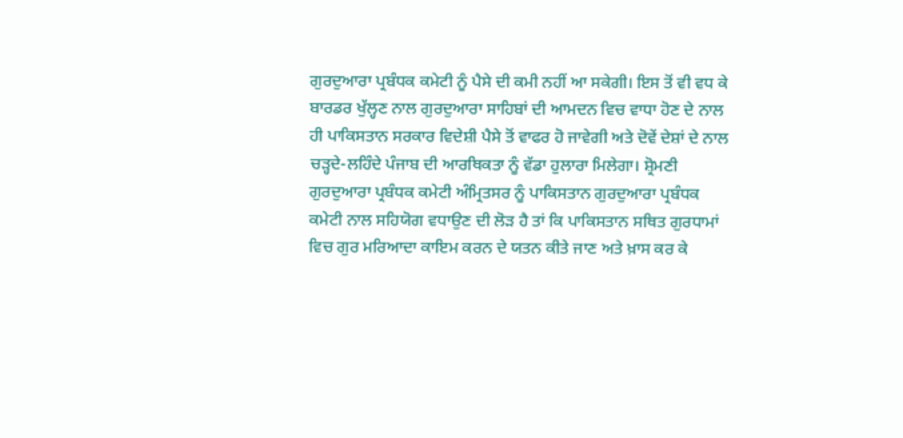ਗੁਰਦੁਆਰਾ ਪ੍ਰਬੰਧਕ ਕਮੇਟੀ ਨੂੰ ਪੈਸੇ ਦੀ ਕਮੀ ਨਹੀਂ ਆ ਸਕੇਗੀ। ਇਸ ਤੋਂ ਵੀ ਵਧ ਕੇ ਬਾਰਡਰ ਖੁੱਲ੍ਹਣ ਨਾਲ ਗੁਰਦੁਆਰਾ ਸਾਹਿਬਾਂ ਦੀ ਆਮਦਨ ਵਿਚ ਵਾਧਾ ਹੋਣ ਦੇ ਨਾਲ ਹੀ ਪਾਕਿਸਤਾਨ ਸਰਕਾਰ ਵਿਦੇਸ਼ੀ ਪੈਸੇ ਤੋਂ ਵਾਫਰ ਹੋ ਜਾਵੇਗੀ ਅਤੇ ਦੋਵੇਂ ਦੇਸ਼ਾਂ ਦੇ ਨਾਲ ਚੜ੍ਹਦੇ-ਲਹਿੰਦੇ ਪੰਜਾਬ ਦੀ ਆਰਥਿਕਤਾ ਨੂੰ ਵੱਡਾ ਹੁਲਾਰਾ ਮਿਲੇਗਾ। ਸ਼੍ਰੋਮਣੀ ਗੁਰਦੁਆਰਾ ਪ੍ਰਬੰਧਕ ਕਮੇਟੀ ਅੰਮ੍ਰਿਤਸਰ ਨੂੰ ਪਾਕਿਸਤਾਨ ਗੁਰਦੁਆਰਾ ਪ੍ਰਬੰਧਕ ਕਮੇਟੀ ਨਾਲ ਸਹਿਯੋਗ ਵਧਾਉਣ ਦੀ ਲੋੜ ਹੈ ਤਾਂ ਕਿ ਪਾਕਿਸਤਾਨ ਸਥਿਤ ਗੁਰਧਾਮਾਂ ਵਿਚ ਗੁਰ ਮਰਿਆਦਾ ਕਾਇਮ ਕਰਨ ਦੇ ਯਤਨ ਕੀਤੇ ਜਾਣ ਅਤੇ ਖ਼ਾਸ ਕਰ ਕੇ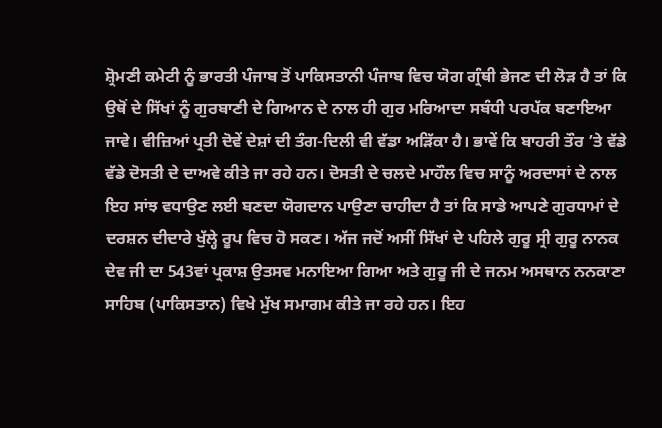ਸ਼੍ਰੋਮਣੀ ਕਮੇਟੀ ਨੂੰ ਭਾਰਤੀ ਪੰਜਾਬ ਤੋਂ ਪਾਕਿਸਤਾਨੀ ਪੰਜਾਬ ਵਿਚ ਯੋਗ ਗ੍ਰੰਥੀ ਭੇਜਣ ਦੀ ਲੋੜ ਹੈ ਤਾਂ ਕਿ ਉਥੋਂ ਦੇ ਸਿੱਖਾਂ ਨੂੰ ਗੁਰਬਾਣੀ ਦੇ ਗਿਆਨ ਦੇ ਨਾਲ ਹੀ ਗੁਰ ਮਰਿਆਦਾ ਸਬੰਧੀ ਪਰਪੱਕ ਬਣਾਇਆ ਜਾਵੇ। ਵੀਜ਼ਿਆਂ ਪ੍ਰਤੀ ਦੋਵੇਂ ਦੇਸ਼ਾਂ ਦੀ ਤੰਗ-ਦਿਲੀ ਵੀ ਵੱਡਾ ਅੜਿੱਕਾ ਹੈ। ਭਾਵੇਂ ਕਿ ਬਾਹਰੀ ਤੌਰ ’ਤੇ ਵੱਡੇ ਵੱਡੇ ਦੋਸਤੀ ਦੇ ਦਾਅਵੇ ਕੀਤੇ ਜਾ ਰਹੇ ਹਨ। ਦੋਸਤੀ ਦੇ ਚਲਦੇ ਮਾਹੌਲ ਵਿਚ ਸਾਨੂੰ ਅਰਦਾਸਾਂ ਦੇ ਨਾਲ ਇਹ ਸਾਂਝ ਵਧਾਉਣ ਲਈ ਬਣਦਾ ਯੋਗਦਾਨ ਪਾਉਣਾ ਚਾਹੀਦਾ ਹੈ ਤਾਂ ਕਿ ਸਾਡੇ ਆਪਣੇ ਗੁਰਧਾਮਾਂ ਦੇ ਦਰਸ਼ਨ ਦੀਦਾਰੇ ਖੁੱਲ੍ਹੇ ਰੂਪ ਵਿਚ ਹੋ ਸਕਣ। ਅੱਜ ਜਦੋਂ ਅਸੀਂ ਸਿੱਖਾਂ ਦੇ ਪਹਿਲੇ ਗੁਰੂ ਸ੍ਰੀ ਗੁਰੂ ਨਾਨਕ ਦੇਵ ਜੀ ਦਾ 543ਵਾਂ ਪ੍ਰਕਾਸ਼ ਉਤਸਵ ਮਨਾਇਆ ਗਿਆ ਅਤੇ ਗੁਰੂ ਜੀ ਦੇ ਜਨਮ ਅਸਥਾਨ ਨਨਕਾਣਾ ਸਾਹਿਬ (ਪਾਕਿਸਤਾਨ) ਵਿਖੇ ਮੁੱਖ ਸਮਾਗਮ ਕੀਤੇ ਜਾ ਰਹੇ ਹਨ। ਇਹ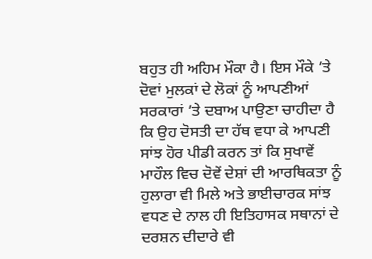ਬਹੁਤ ਹੀ ਅਹਿਮ ਮੌਕਾ ਹੈ। ਇਸ ਮੌਕੇ ’ਤੇ ਦੋਵਾਂ ਮੁਲਕਾਂ ਦੇ ਲੋਕਾਂ ਨੂੰ ਆਪਣੀਆਂ ਸਰਕਾਰਾਂ ’ਤੇ ਦਬਾਅ ਪਾਉਣਾ ਚਾਹੀਦਾ ਹੈ ਕਿ ਉਹ ਦੋਸਤੀ ਦਾ ਹੱਥ ਵਧਾ ਕੇ ਆਪਣੀ ਸਾਂਝ ਹੋਰ ਪੀਡੀ ਕਰਨ ਤਾਂ ਕਿ ਸੁਖਾਵੇਂ ਮਾਹੌਲ ਵਿਚ ਦੋਵੇਂ ਦੇਸ਼ਾਂ ਦੀ ਆਰਥਿਕਤਾ ਨੂੰ ਹੁਲਾਰਾ ਵੀ ਮਿਲੇ ਅਤੇ ਭਾਈਚਾਰਕ ਸਾਂਝ ਵਧਣ ਦੇ ਨਾਲ ਹੀ ਇਤਿਹਾਸਕ ਸਥਾਨਾਂ ਦੇ ਦਰਸ਼ਨ ਦੀਦਾਰੇ ਵੀ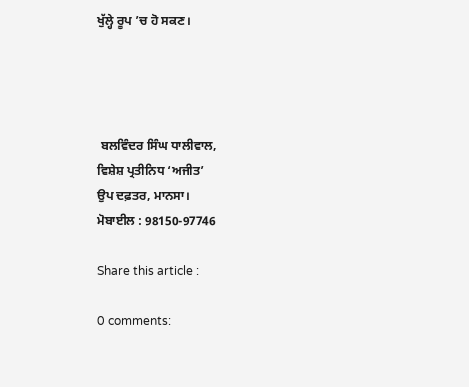ਖੁੱਲ੍ਹੇ ਰੂਪ ’ਚ ਹੋ ਸਕਣ।




 ਬਲਵਿੰਦਰ ਸਿੰਘ ਧਾਲੀਵਾਲ,
ਵਿਸ਼ੇਸ਼ ਪ੍ਰਤੀਨਿਧ ‘ਅਜੀਤ’
ਉਪ ਦਫ਼ਤਰ, ਮਾਨਸਾ।
ਮੋਬਾਈਲ : 98150-97746

Share this article :

0 comments: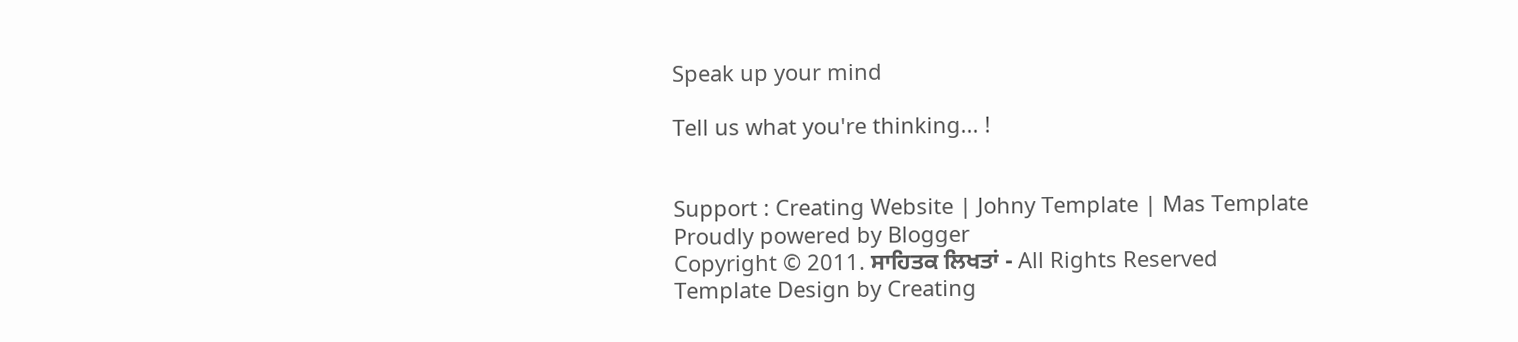Speak up your mind

Tell us what you're thinking... !


Support : Creating Website | Johny Template | Mas Template
Proudly powered by Blogger
Copyright © 2011. ਸਾਹਿਤਕ ਲਿਖਤਾਂ - All Rights Reserved
Template Design by Creating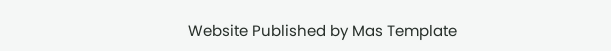Website Published by Mas Template